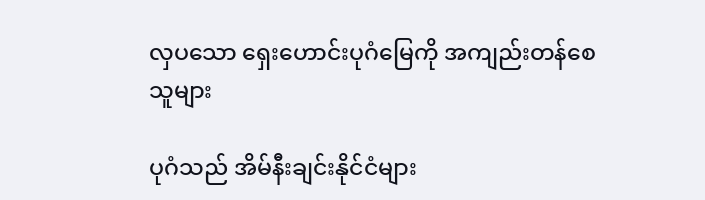လှပသော ရှေးဟောင်းပုဂံမြေကို အကျည်းတန်စေသူများ

ပုဂံသည် အိမ်နီးချင်းနိုင်ငံများ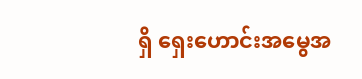ရှိ ရှေးဟောင်းအမွေအ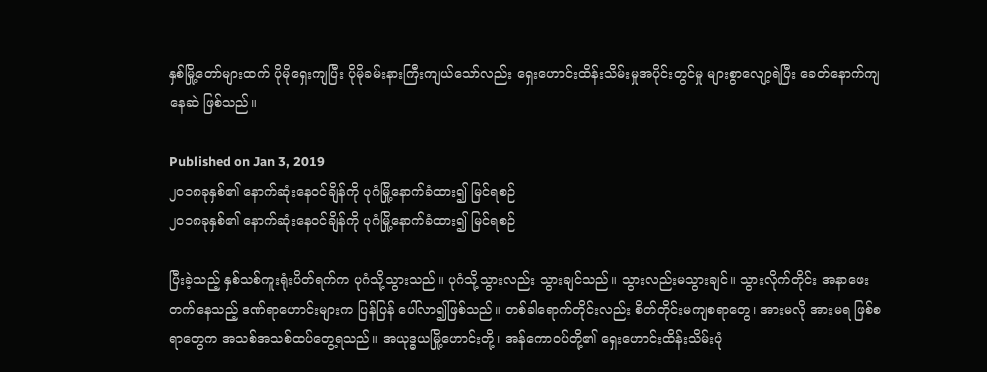နှစ်မြို့တော်များထက် ပိုမိုရှေးကျပြီး ပိုမိုခမ်းနားကြီးကျယ်သော်လည်း ရှေးဟောင်းထိန်းသိမ်းမှုအပိုင်းတွင်မှု များစွာလျော့ရဲပြီး ခေတ်နောက်ကျနေဆဲ ဖြစ်သည်။

Published on Jan 3, 2019
၂၀၁၈ခုနှစ်၏ နောက်ဆုံးနေဝင်ချိန်ကို ပုဂံမြို့နောက်ခံထား၍ မြင်ရစဉ်
၂၀၁၈ခုနှစ်၏ နောက်ဆုံးနေဝင်ချိန်ကို ပုဂံမြို့နောက်ခံထား၍ မြင်ရစဉ်

ပြီးခဲ့သည့် နှစ်သစ်ကူးရုံးပိတ်ရက်က ပုဂံသို့သွားသည်။ ပုဂံသို့သွားလည်း သွားချင်သည်။ သွားလည်းမသွားချင်။ သွားလိုက်တိုင်း အနာဖေးတက်နေသည့် ဒဏ်ရာဟောင်းများက ပြန်ပြန် ပေါ်လာ၍ဖြစ်သည်။ တစ်ခါရောက်တိုင်းလည်း စိတ်တိုင်းမကျစရာတွေ၊ အားမလို အားမရ ဖြစ်စရာတွေက အသစ်အသစ်ထပ်တွေ့ရသည်။ အယုဒ္ဓယမြို့ဟောင်းတို့၊ အန်ကောဝပ်တို့၏ ရှေးဟောင်းထိန်းသိမ်းပုံ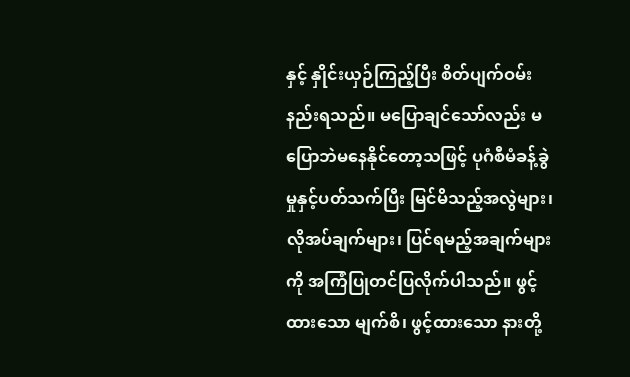နှင့် နှိုင်းယှဉ်ကြည့်ပြီး စိတ်ပျက်ဝမ်းနည်းရသည်။ မပြောချင်သော်လည်း မပြောဘဲမနေနိုင်တော့သဖြင့် ပုဂံစီမံခန့်ခွဲမှုနှင့်ပတ်သက်ပြီး မြင်မိသည့်အလွဲများ၊ လိုအပ်ချက်များ၊ ပြင်ရမည့်အချက်များကို အကြံပြုတင်ပြလိုက်ပါသည်။ ဖွင့်ထားသော မျက်စိ၊ ဖွင့်ထားသော နားတို့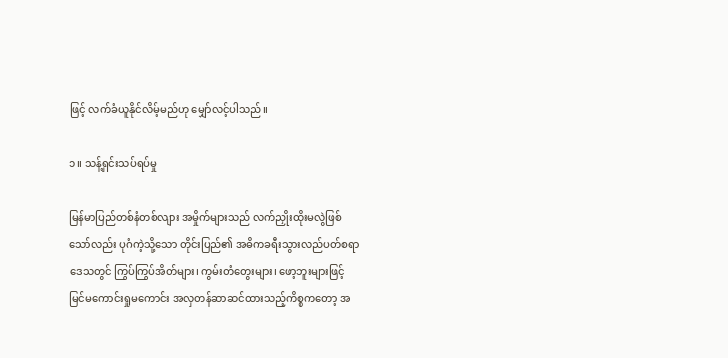ဖြင့် လက်ခံယူနိုင်လိမ့်မည်ဟု မျှော်လင့်ပါသည်။

၁။ သန့်ရှင်းသပ်ရပ်မှု

မြန်မာပြည်တစ်နံတစ်လျား အမှိုက်များသည် လက်ညှိုးထိုးမလွဲဖြစ်သော်လည်း ပုဂံကဲ့သို့သော တိုင်းပြည်၏ အဓိကခရီးသွားလည်ပတ်စရာဒေသတွင် ကြွပ်ကြွပ်အိတ်များ၊ ကွမ်းတံတွေးများ၊ ဖော့ဘူးများဖြင့် မြင်မကောင်းရှုမကောင်း အလှတန်ဆာဆင်ထားသည့်ကိစ္စကတော့ အ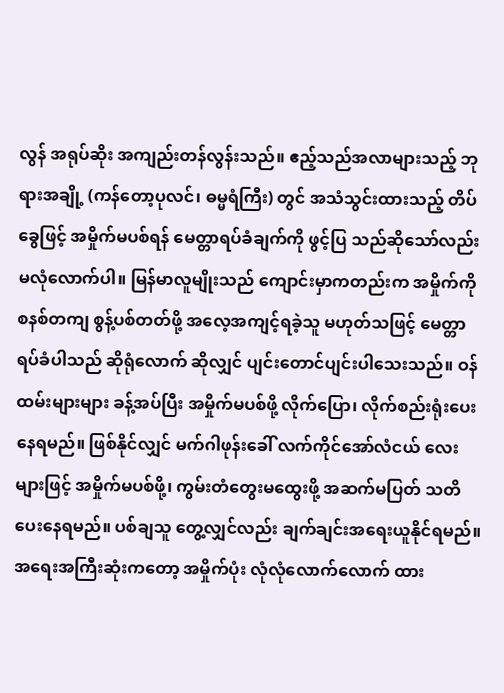လွန် အရုပ်ဆိုး အကျည်းတန်လွန်းသည်။ ဧည့်သည်အလာများသည့် ဘုရားအချို့ (ကန်တော့ပုလင်၊ ဓမ္မရံကြီး) တွင် အသံသွင်းထားသည့် တိပ်ခွေဖြင့် အမှိုက်မပစ်ရန် မေတ္တာရပ်ခံချက်ကို ဖွင့်ပြ သည်ဆိုသော်လည်း မလုံလောက်ပါ။ မြန်မာလူမျိုးသည် ကျောင်းမှာကတည်းက အမှိုက်ကို စနစ်တကျ စွန့်ပစ်တတ်ဖို့ အလေ့အကျင့်ရခဲ့သူ မဟုတ်သဖြင့် မေတ္တာရပ်ခံပါသည် ဆိုရုံလောက် ဆိုလျှင် ပျင်းတောင်ပျင်းပါသေးသည်။ ဝန်ထမ်းများများ ခန့်အပ်ပြီး အမှိုက်မပစ်ဖို့ လိုက်ပြော၊ လိုက်စည်းရုံးပေးနေရမည်။ ဖြစ်နိုင်လျှင် မက်ဂါဖုန်းခေါ် လက်ကိုင်အော်လံငယ် လေး များဖြင့် အမှိုက်မပစ်ဖို့၊ ကွမ်းတံတွေးမထွေးဖို့ အဆက်မပြတ် သတိပေးနေရမည်။ ပစ်ချသူ တွေ့လျှင်လည်း ချက်ချင်းအရေးယူနိုင်ရမည်။ အရေးအကြီးဆုံးကတော့ အမှိုက်ပုံး လုံလုံလောက်လောက် ထား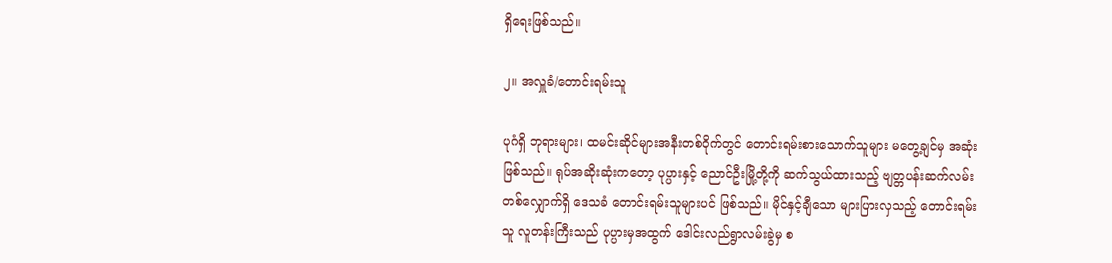ရှိရေးဖြစ်သည်။

၂။ အလှူခံ/တောင်းရမ်းသူ

ပုဂံရှိ ဘုရားများ၊ ထမင်းဆိုင်များအနီးတစ်ဝိုက်တွင် တောင်းရမ်းစားသောက်သူများ မတွေ့ချင်မှ အဆုံးဖြစ်သည်။ ရုပ်အဆိုးဆုံးကတော့ ပုပ္ပားနှင့် ညောင်ဦးမြို့တို့ကို ဆက်သွယ်ထားသည့် ဗျတ္တပန်းဆက်လမ်း တစ်လျှောက်ရှိ ဒေသခံ တောင်းရမ်းသူများပင် ဖြစ်သည်။ မိုင်နှင့်ချီသော များပြားလှသည့် တောင်းရမ်းသူ လူတန်းကြီးသည် ပုပ္ပားမှအထွက် ဒေါင်းလည်ရွာလမ်းခွဲမှ စ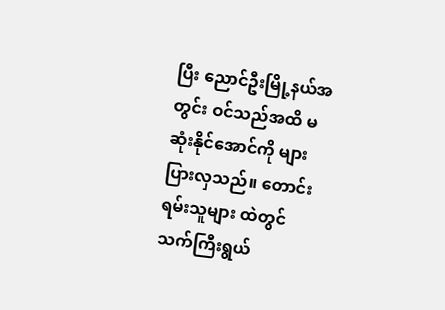ပြီး ညောင်ဦးမြို့နယ်အတွင်း ဝင်သည်အထိ မဆုံးနိုင်အောင်ကို များပြားလှသည်။ တောင်းရမ်းသူများ ထဲတွင် သက်ကြီးရွယ်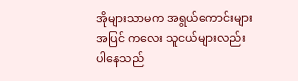အိုများသာမက အရွယ်ကောင်းများအပြင် ကလေး သူငယ်များလည်း ပါနေသည်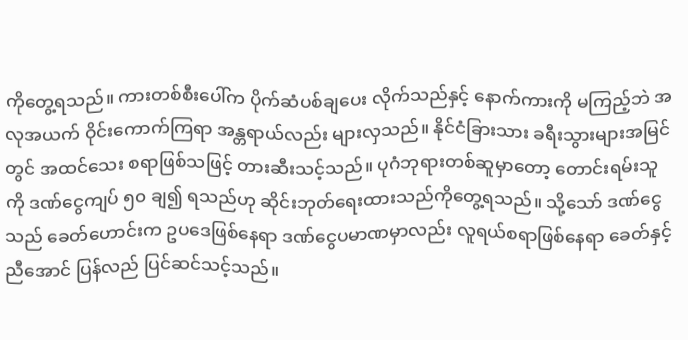ကိုတွေ့ရသည်။ ကားတစ်စီးပေါ်က ပိုက်ဆံပစ်ချပေး လိုက်သည်နှင့် နောက်ကားကို မကြည့်ဘဲ အလုအယက် ဝိုင်းကောက်ကြရာ အန္တရာယ်လည်း များလှသည်။ နိုင်ငံခြားသား ခရီးသွားများအမြင်တွင် အထင်သေး စရာဖြစ်သဖြင့် တားဆီးသင့်သည်။ ပုဂံဘုရားတစ်ဆူမှာတော့ တောင်းရမ်းသူကို ဒဏ်ငွေကျပ် ၅၀ ချ၍ ရသည်ဟု ဆိုင်းဘုတ်ရေးထားသည်ကိုတွေ့ရသည်။ သို့သော် ဒဏ်ငွေသည် ခေတ်ဟောင်းက ဥပဒေဖြစ်နေရာ ဒဏ်ငွေပမာဏမှာလည်း လူရယ်စရာဖြစ်နေရာ ခေတ်နှင့်ညီအောင် ပြန်လည် ပြင်ဆင်သင့်သည်။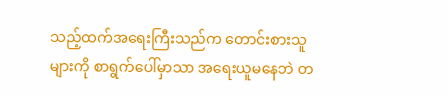သည့်ထက်အရေးကြီးသည်က တောင်းစားသူများကို စာရွက်ပေါ်မှာသာ အရေးယူမနေဘဲ တ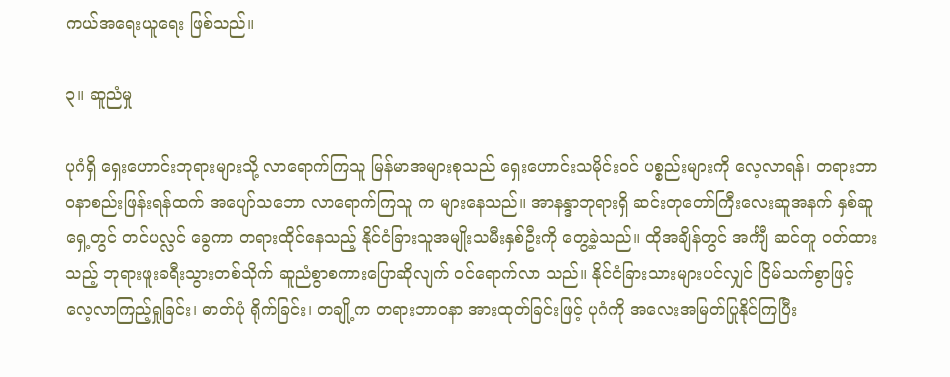ကယ်အရေးယူရေး ဖြစ်သည်။

၃။ ဆူညံမှု

ပုဂံရှိ ရှေးဟောင်းဘုရားများသို့ လာရောက်ကြသူ မြန်မာအများစုသည် ရှေးဟောင်းသမိုင်းဝင် ပစ္စည်းများကို လေ့လာရန်၊ တရားဘာဝနာစည်းဖြန်းရန်ထက် အပျော်သဘော လာရောက်ကြသူ က များနေသည်။ အာနန္ဒာဘုရားရှိ ဆင်းတုတော်ကြီးလေးဆူအနက် နှစ်ဆူရှေ့တွင် တင်ပလ္လင် ခွေကာ တရားထိုင်နေသည့် နိုင်ငံခြားသူအမျိုးသမီးနှစ်ဦးကို တွေ့ခဲ့သည်။ ထိုအချိန်တွင် အင်္ကျီ ဆင်တူ ဝတ်ထားသည့် ဘုရားဖူးခရီးသွားတစ်သိုက် ဆူညံစွာစကားပြောဆိုလျက် ဝင်ရောက်လာ သည်။ နိုင်ငံခြားသားများပင်လျှင် ငြိမ်သက်စွာဖြင့် လေ့လာကြည့်ရှုခြင်း၊ ဓာတ်ပုံ ရိုက်ခြင်း၊ တချို့က တရားဘာဝနာ အားထုတ်ခြင်းဖြင့် ပုဂံကို အလေးအမြတ်ပြုနိုင်ကြပြီး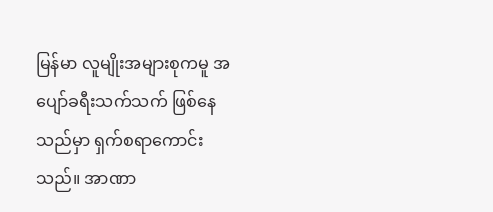မြန်မာ လူမျိုးအများစုကမူ အပျော်ခရီးသက်သက် ဖြစ်နေသည်မှာ ရှက်စရာကောင်းသည်။ အာဏာ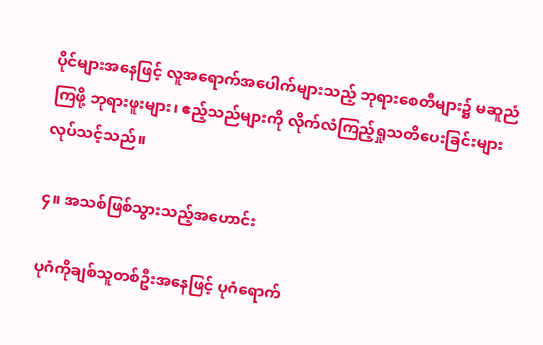ပိုင်များအနေဖြင့် လူအရောက်အပေါက်များသည့် ဘုရားစေတီများ၌ မဆူညံကြဖို့ ဘုရားဖူးများ၊ ဧည့်သည်များကို လိုက်လံကြည့်ရှုသတိပေးခြင်းများ လုပ်သင့်သည်။

၄။ အသစ်ဖြစ်သွားသည့်အဟောင်း

ပုဂံကိုချစ်သူတစ်ဦးအနေဖြင့် ပုဂံရောက်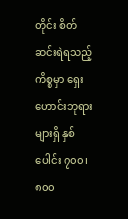တိုင်း စိတ်ဆင်းရဲရသည့်ကိစ္စမှာ ရှေးဟောင်းဘုရားများရှိ နှစ်ပေါင်း ၇၀၀၊ ၈၀၀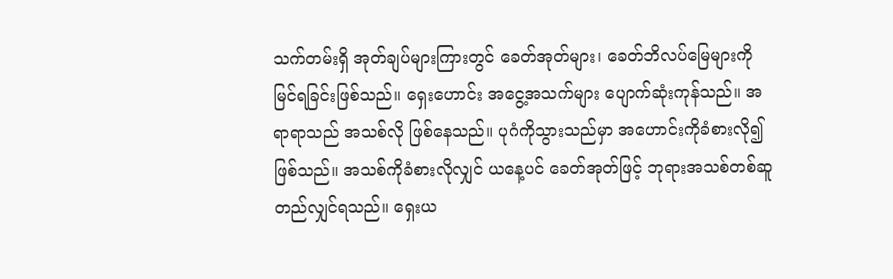သက်တမ်းရှိ အုတ်ချပ်များကြားတွင် ခေတ်အုတ်များ၊ ခေတ်ဘိလပ်မြေများကို မြင်ရခြင်းဖြစ်သည်။ ရှေးဟောင်း အငွေ့အသက်များ ပျောက်ဆုံးကုန်သည်။ အရာရာသည် အသစ်လို ဖြစ်နေသည်။ ပုဂံကိုသွားသည်မှာ အဟောင်းကိုခံစားလို၍ဖြစ်သည်။ အသစ်ကိုခံစားလိုလျှင် ယနေ့ပင် ခေတ်အုတ်ဖြင့် ဘုရားအသစ်တစ်ဆူ တည်လျှင်ရသည်။ ရှေးယ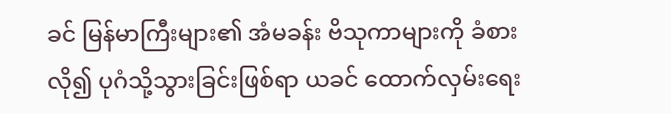ခင် မြန်မာကြီးများ၏ အံမခန်း ဗိသုကာများကို ခံစားလို၍ ပုဂံသို့သွားခြင်းဖြစ်ရာ ယခင် ထောက်လှမ်းရေး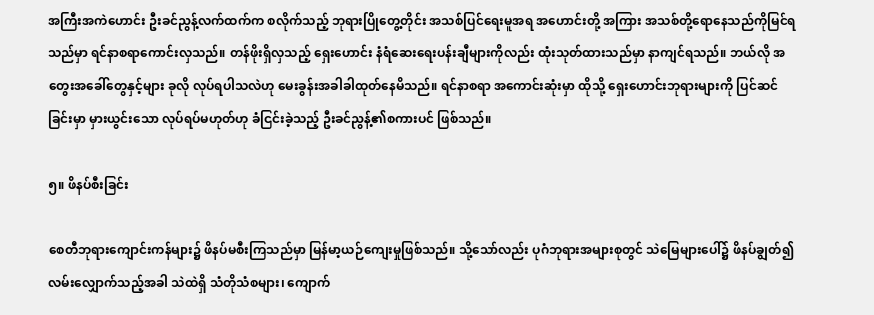အကြီးအကဲဟောင်း ဦးခင်ညွန့်လက်ထက်က စလိုက်သည့် ဘုရားပြိုတွေ့တိုင်း အသစ်ပြင်ရေးမူအရ အဟောင်းတို့ အကြား အသစ်တို့ရောနေသည်ကိုမြင်ရသည်မှာ ရင်နာစရာကောင်းလှသည်။ တန်ဖိုးရှိလှသည့် ရှေးဟောင်း နံရံဆေးရေးပန်းချီများကိုလည်း ထုံးသုတ်ထားသည်မှာ နာကျင်ရသည်။ ဘယ်လို အတွေးအခေါ်တွေနှင့်များ ခုလို လုပ်ရပါသလဲဟု မေးခွန်းအခါခါထုတ်နေမိသည်။ ရင်နာစရာ အကောင်းဆုံးမှာ ထိုသို့ ရှေးဟောင်းဘုရားများကို ပြင်ဆင်ခြင်းမှာ မှားယွင်းသော လုပ်ရပ်မဟုတ်ဟု ခံငြင်းခဲ့သည့် ဦးခင်ညွန့်၏စကားပင် ဖြစ်သည်။

၅။ ဖိနပ်စီးခြင်း

စေတီဘုရားကျောင်းကန်များ၌ ဖိနပ်မစီးကြသည်မှာ မြန်မာ့ယဉ်ကျေးမှုဖြစ်သည်။ သို့သော်လည်း ပုဂံဘုရားအများစုတွင် သဲမြေများပေါ်၌ ဖိနပ်ချွတ်၍လမ်းလျှောက်သည့်အခါ သဲထဲရှိ သံတိုသံစများ၊ ကျောက်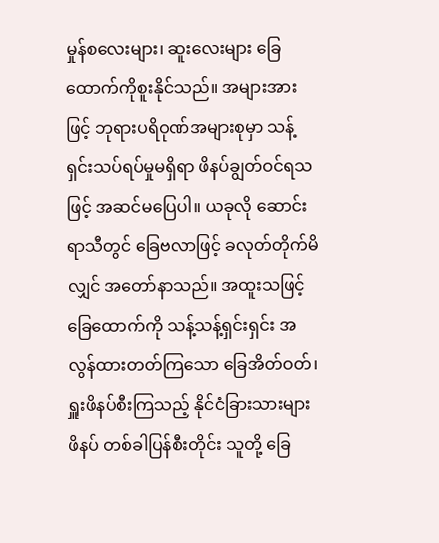မှုန်စလေးများ၊ ဆူးလေးများ ခြေထောက်ကိုစူးနိုင်သည်။ အများအားဖြင့် ဘုရားပရိဝုဏ်အများစုမှာ သန့်ရှင်းသပ်ရပ်မှုမရှိရာ ဖိနပ်ချွတ်ဝင်ရသဖြင့် အဆင်မပြေပါ။ ယခုလို ဆောင်းရာသီတွင် ခြေဗလာဖြင့် ခလုတ်တိုက်မိလျှင် အတော်နာသည်။ အထူးသဖြင့် ခြေထောက်ကို သန့်သန့်ရှင်းရှင်း အလွန်ထားတတ်ကြသော ခြေအိတ်ဝတ်၊ ရှူးဖိနပ်စီးကြသည့် နိုင်ငံခြားသားများ ဖိနပ် တစ်ခါပြန်စီးတိုင်း သူတို့ ခြေ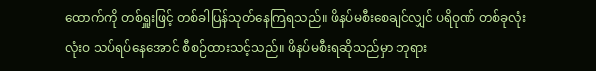ထောက်ကို တစ်ရှူးဖြင့် တစ်ခါပြန်သုတ်နေကြရသည်။ ဖိနပ်မစီးစေချင်လျှင် ပရိဝုဏ် တစ်ခုလုံး လုံးဝ သပ်ရပ်နေအောင် စီစဉ်ထားသင့်သည်။ ဖိနပ်မစီးရဆိုသည်မှာ ဘုရား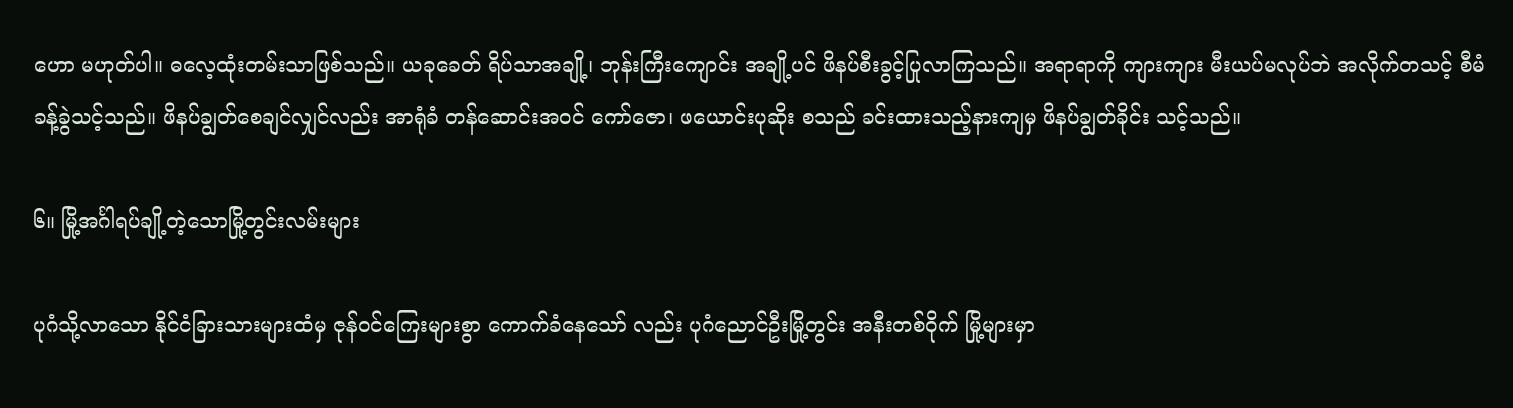ဟော မဟုတ်ပါ။ ဓလေ့ထုံးတမ်းသာဖြစ်သည်။ ယခုခေတ် ရိပ်သာအချို့၊ ဘုန်းကြီးကျောင်း အချို့ပင် ဖိနပ်စီးခွင့်ပြုလာကြသည်။ အရာရာကို ကျားကျား မီးယပ်မလုပ်ဘဲ အလိုက်တသင့် စီမံခန့်ခွဲသင့်သည်။ ဖိနပ်ချွတ်စေချင်လျှင်လည်း အာရုံခံ တန်ဆောင်းအဝင် ကော်ဇော၊ ဖယောင်းပုဆိုး စသည် ခင်းထားသည့်နားကျမှ ဖိနပ်ချွတ်ခိုင်း သင့်သည်။

၆။ မြို့အင်္ဂါရပ်ချို့တဲ့သောမြို့တွင်းလမ်းများ

ပုဂံသို့လာသော နိုင်ငံခြားသားများထံမှ ဇုန်ဝင်ကြေးများစွာ ကောက်ခံနေသော် လည်း ပုဂံညောင်ဦးမြို့တွင်း အနီးတစ်ဝိုက် မြို့များမှာ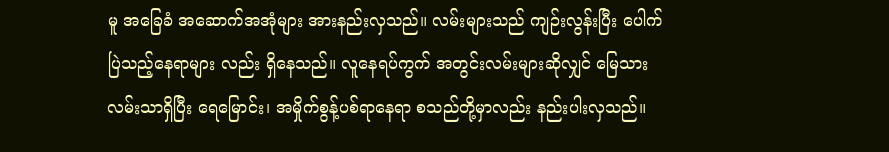မူ အခြေခံ အဆောက်အအုံများ အားနည်းလှသည်။ လမ်းများသည် ကျဉ်းလွန်းပြီး ပေါက်ပြဲသည့်နေရာများ လည်း ရှိနေသည်။ လူနေရပ်ကွက် အတွင်းလမ်းများဆိုလျှင် မြေသား လမ်းသာရှိပြီး ရေမြောင်း၊ အမှိုက်စွန့်ပစ်ရာနေရာ စသည်တို့မှာလည်း နည်းပါးလှသည်။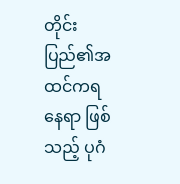တိုင်းပြည်၏အထင်ကရနေရာ ဖြစ်သည့် ပုဂံ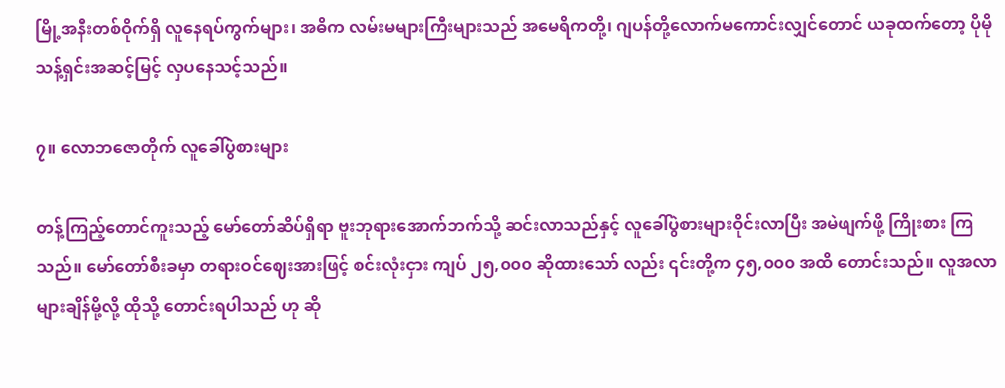မြို့အနီးတစ်ဝိုက်ရှိ လူနေရပ်ကွက်များ၊ အဓိက လမ်းမများကြီးများသည် အမေရိကတို့၊ ဂျပန်တို့လောက်မကောင်းလျှင်တောင် ယခုထက်တော့ ပိုမိုသန့်ရှင်းအဆင့်မြင့် လှပနေသင့်သည်။

၇။ လောဘဇောတိုက် လူခေါ်ပွဲစားများ

တန့်ကြည့်တောင်ကူးသည့် မော်တော်ဆိပ်ရှိရာ ဗူးဘုရားအောက်ဘက်သို့ ဆင်းလာသည်နှင့် လူခေါ်ပွဲစားများဝိုင်းလာပြီး အမဲဖျက်ဖို့ ကြိုးစား ကြသည်။ မော်တော်စီးခမှာ တရားဝင်ဈေးအားဖြင့် စင်းလုံးငှား ကျပ် ၂၅,၀၀၀ ဆိုထားသော် လည်း ၎င်းတို့က ၄၅,၀၀၀ အထိ တောင်းသည်။ လူအလာများချိန်မို့လို့ ထိုသို့ တောင်းရပါသည် ဟု ဆို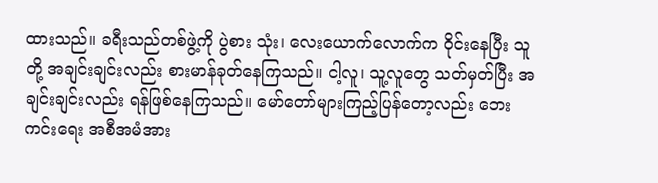ထားသည်။ ခရီးသည်တစ်ဖွဲ့ကို ပွဲစား သုံး၊ လေးယောက်လောက်က ဝိုင်းနေပြီး သူတို့ အချင်းချင်းလည်း စားမာန်ခုတ်နေကြသည်။ ငါ့လူ၊ သူ့လူတွေ သတ်မှတ်ပြီး အချင်းချင်းလည်း ရန်ဖြစ်နေကြသည်။ မော်တော်များကြည့်ပြန်တော့လည်း ဘေးကင်းရေး အစီအမံအား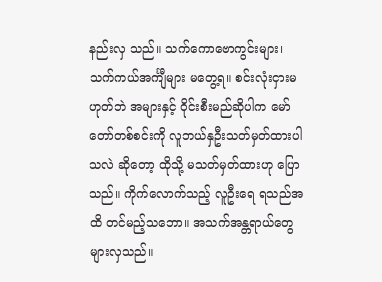နည်းလှ သည်။ သက်ကောဗောကွင်းများ၊ သက်ကယ်အင်္ကျီများ မတွေ့ရ။ စင်းလုံးငှားမဟုတ်ဘဲ အများနှင့် ဝိုင်းစီးမည်ဆိုပါက မော်တော်တစ်စင်းကို လူဘယ်နှဦးသတ်မှတ်ထားပါသလဲ ဆိုတော့ ထိုသို့ မသတ်မှတ်ထားဟု ပြောသည်။ ကိုက်လောက်သည့် လူဦးရေ ရသည်အထိ တင်မည့်သဘော။ အသက်အန္တရာယ်တွေများလှသည်။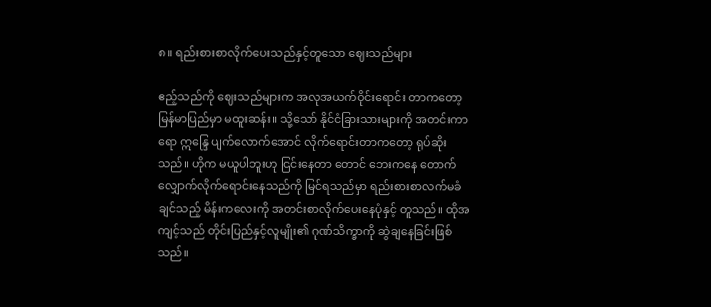၈။ ရည်းစားစာလိုက်ပေးသည်နှင့်တူသော ဈေးသည်များ

ဧည့်သည်ကို ဈေးသည်များက အလုအယက်ဝိုင်းရောင်း တာကတော့ မြန်မာပြည်မှာ မထူးဆန်း။ သို့သော် နိုင်ငံခြားသားများကို အတင်းကာရော ဣန္ဒြေ ပျက်လောက်အောင် လိုက်ရောင်းတာကတော့ ရုပ်ဆိုးသည်။ ဟိုက မယူပါဘူးဟု ငြင်းနေတာ တောင် ဘေးကနေ တောက်လျှောက်လိုက်ရောင်းနေသည်ကို မြင်ရသည်မှာ ရည်းစားစာလက်မခံချင်သည့် မိန်းကလေးကို အတင်းစာလိုက်ပေးနေပုံနှင့် တူသည်။ ထိုအကျင့်သည် တိုင်းပြည်နှင့်လူမျိုး၏ ဂုဏ်သိက္ခာကို ဆွဲချနေခြင်းဖြစ်သည်။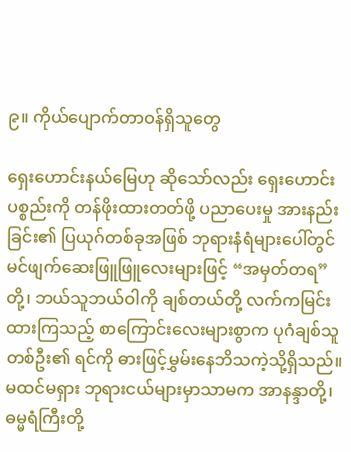၉။ ကိုယ်ပျောက်တာဝန်ရှိသူတွေ

ရှေးဟောင်းနယ်မြေဟု ဆိုသော်လည်း ရှေးဟောင်းပစ္စည်းကို တန်ဖိုးထားတတ်ဖို့ ပညာပေးမှု အားနည်းခြင်း၏ ပြယုဂ်တစ်ခုအဖြစ် ဘုရားနံရံများပေါ်တွင် မင်ဖျက်ဆေးဖြူဖြူလေးများဖြင့် “အမှတ်တရ”တို့၊ ဘယ်သူဘယ်ဝါကို ချစ်တယ်တို့ လက်ကမြင်းထားကြသည့် စာကြောင်းလေးများစွာက ပုဂံချစ်သူတစ်ဦး၏ ရင်ကို ဓားဖြင့်မွှမ်းနေဘိသကဲ့သို့ရှိသည်။ မထင်မရှား ဘုရားငယ်များမှာသာမက အာနန္ဒာတို့၊ ဓမ္မရံကြီးတို့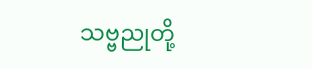သဗ္ဗညုတို့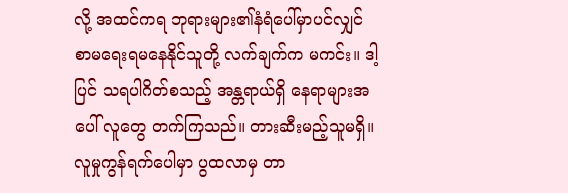လို့ အထင်ကရ ဘုရားများ၏နံရံပေါ်မှာပင်လျှင် စာမရေးရမနေနိုင်သူတို့ လက်ချက်က မကင်း။ ဒါ့ပြင် သရပါဂိတ်စသည့် အန္တရာယ်ရှိ နေရာများအပေါ် လူတွေ တက်ကြသည်။ တားဆီးမည့်သူမရှိ။ လူမှုကွန်ရက်ပေါမှာ ပွထလာမှ တာ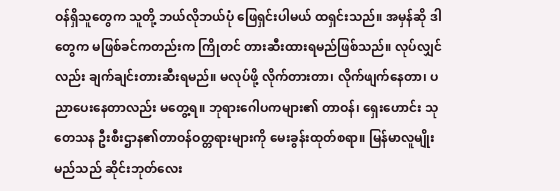ဝန်ရှိသူတွေက သူတို့ ဘယ်လိုဘယ်ပုံ ဖြေရှင်းပါမယ် ထရှင်းသည်။ အမှန်ဆို ဒါတွေက မဖြစ်ခင်ကတည်းက ကြိုတင် တားဆီးထားရမည်ဖြစ်သည်။ လုပ်လျှင်လည်း ချက်ချင်းတားဆီးရမည်။ မလုပ်ဖို့ လိုက်တားတာ၊ လိုက်ဖျက်နေတာ၊ ပညာပေးနေတာလည်း မတွေ့ရ။ ဘုရားဂေါပကများ၏ တာဝန်၊ ရှေးဟောင်း သုတေသန ဦးစီးဌာန၏တာဝန်ဝတ္တရားများကို မေးခွန်းထုတ်စရာ။ မြန်မာလူမျိုးမည်သည် ဆိုင်းဘုတ်လေး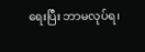ရေးပြီး ဘာမလုပ်ရ၊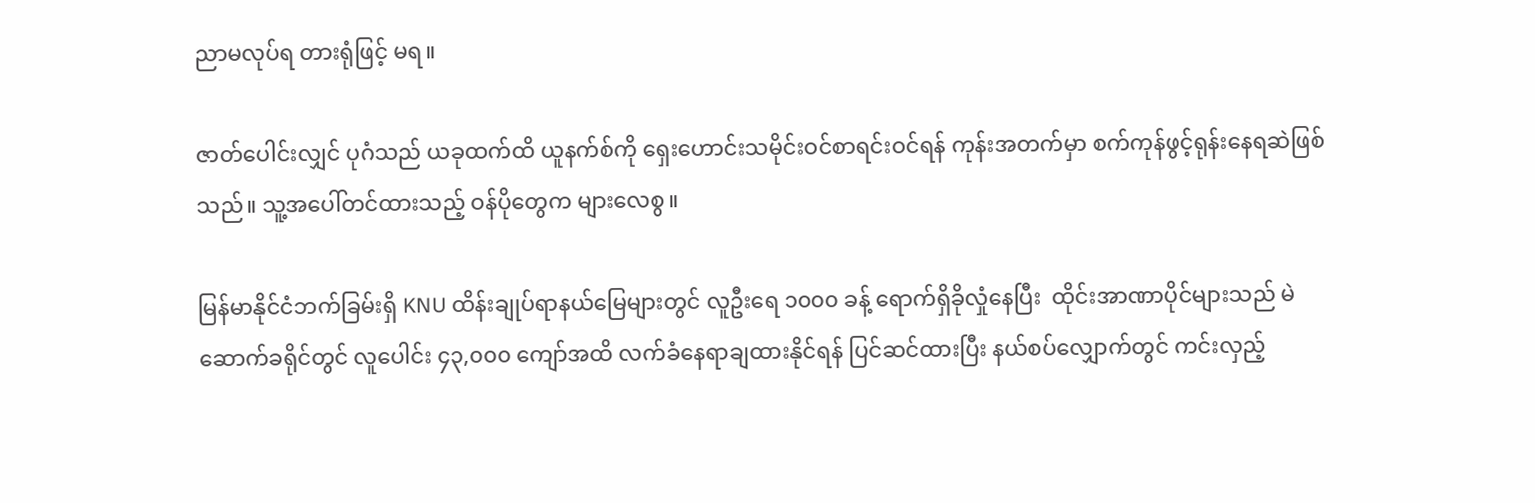ညာမလုပ်ရ တားရုံဖြင့် မရ။

ဇာတ်ပေါင်းလျှင် ပုဂံသည် ယခုထက်ထိ ယူနက်စ်ကို ရှေးဟောင်းသမိုင်းဝင်စာရင်းဝင်ရန် ကုန်းအတက်မှာ စက်ကုန်ဖွင့်ရုန်းနေရဆဲဖြစ်သည်။ သူ့အပေါ်တင်ထားသည့် ဝန်ပိုတွေက များလေစွ။

မြန်မာနိုင်ငံဘက်ခြမ်းရှိ KNU ထိန်းချုပ်ရာနယ်မြေများတွင် လူဦးရေ ၁၀၀၀ ခန့် ရောက်ရှိခိုလှုံနေပြီး  ထိုင်းအာဏာပိုင်များသည် မဲဆောက်ခရိုင်တွင် လူပေါင်း ၄၃,၀၀၀ ကျော်အထိ လက်ခံနေရာချထားနိုင်ရန် ပြင်ဆင်ထားပြီး နယ်စပ်လျှောက်တွင် ကင်းလှည့်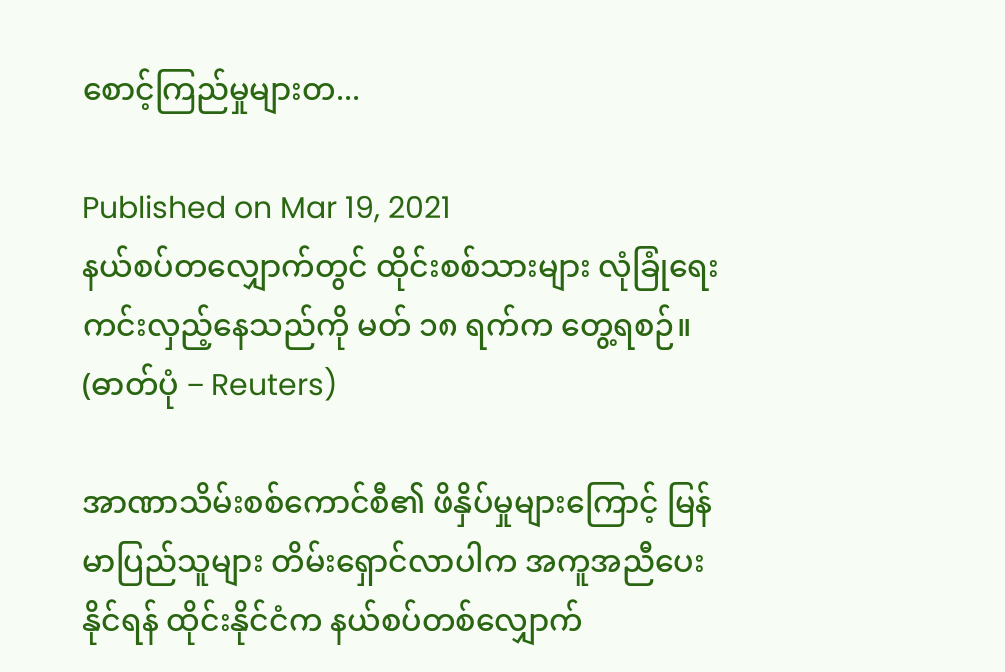စောင့်ကြည်မှုများတ...

Published on Mar 19, 2021
နယ်စပ်တလျှောက်တွင် ထိုင်းစစ်သားများ လုံခြုံရေးကင်းလှည့်နေသည်ကို မတ် ၁၈ ရက်က တွေ့ရစဉ်။  (ဓာတ်ပုံ − Reuters)

အာဏာသိမ်းစစ်ကောင်စီ၏ ဖိနှိပ်မှုများကြောင့် မြန်မာပြည်သူများ တိမ်းရှောင်လာပါက အကူအညီပေးနိုင်ရန် ထိုင်းနိုင်ငံက နယ်စပ်တစ်လျှောက်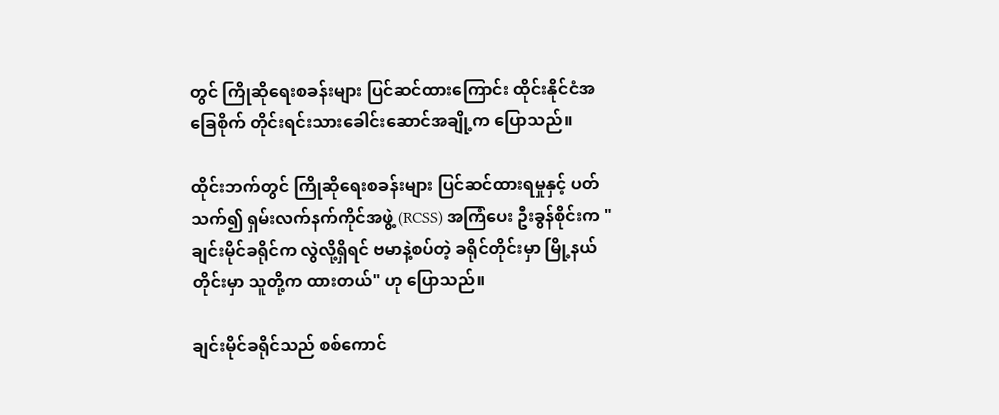တွင် ကြိုဆိုရေးစခန်းများ ပြင်ဆင်ထားကြောင်း ထိုင်းနိုင်ငံအခြေစိုက် တိုင်းရင်းသားခေါင်းဆောင်အချို့က ပြောသည်။

ထိုင်းဘက်တွင် ကြိုဆိုရေးစခန်းများ ပြင်ဆင်ထားရမှုနှင့် ပတ်သက်၍ ရှမ်းလက်နက်ကိုင်အဖွဲ့ (RCSS) အကြံပေး ဦးခွန်စိုင်းက "ချင်းမိုင်ခရိုင်က လွဲလို့ရှိရင် ဗမာနဲ့စပ်တဲ့ ခရိုင်တိုင်းမှာ မြို့နယ်တိုင်းမှာ သူတို့က ထားတယ်" ဟု ပြောသည်။

ချင်းမိုင်ခရိုင်သည် စစ်ကောင်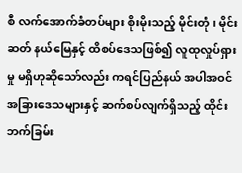စီ လက်အောက်ခံတပ်များ စိုးမိုးသည့် မိုင်းတုံ၊ မိုင်းဆတ် နယ်မြေနှင့် ထိစပ်ဒေသဖြစ်၍ လူထုလှုပ်ရှားမှု မရှိဟုဆိုသော်လည်း ကရင်ပြည်နယ် အပါအဝင် အခြားဒေသများနှင့် ဆက်စပ်လျက်ရှိသည့် ထိုင်းဘက်ခြမ်း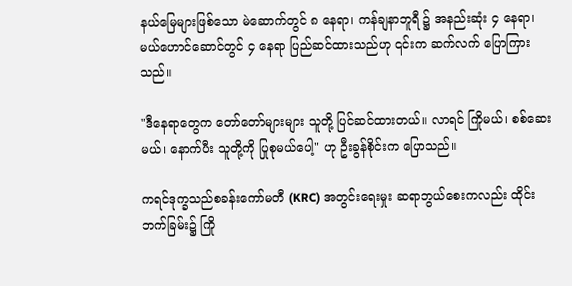နယ်မြေများဖြစ်သော မဲ‌ဆောက်တွင် ၈ နေရာ၊ ကန်ချနာဘူရီ ၌ အနည်းဆုံး ၄ နေရာ၊ မယ်ဟောင်ဆောင်တွင် ၄ နေရာ ပြည်ဆင်ထားသည်ဟု ၎င်းက ဆက်လက် ပြောကြားသည်။

"ဒီနေရာတွေက တော်တော်များများ သူတို့ ပြင်ဆင်ထားတယ်။ လာရင် ကြိုမယ်၊ စစ်ဆေးမယ်၊ နောက်ပီး သူတို့ကို ပြုစုမယ်ပေါ့" ဟု ဦးခွန်စိုင်းက ပြောသည်။

ကရင်ဒုက္ခသည်စခန်းကော်မတီ (KRC) အတွင်းရေးမှုး ဆရာဘွယ်စေးကလည်း ထိုင်းဘက်ခြမ်း၌ ကြို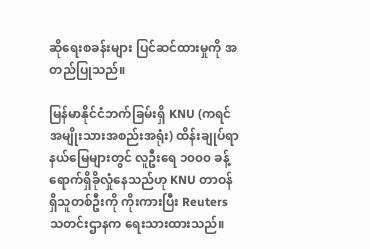ဆိုရေးစခန်းများ ပြင်ဆင်ထားမှုကို အတည်ပြုသည်။

မြန်မာနိုင်ငံဘက်ခြမ်းရှိ KNU (ကရင်အမျိုးသားအစည်းအရုံး) ထိန်းချုပ်ရာ နယ်မြေများတွင် လူဦးရေ ၁၀၀၀ ခန့် ရောက်ရှိခိုလှုံနေသည်ဟု KNU တာဝန်ရှိသူတစ်ဦးကို ကိုးကားပြီး Reuters သတင်းဌာနက ရေးသားထားသည်။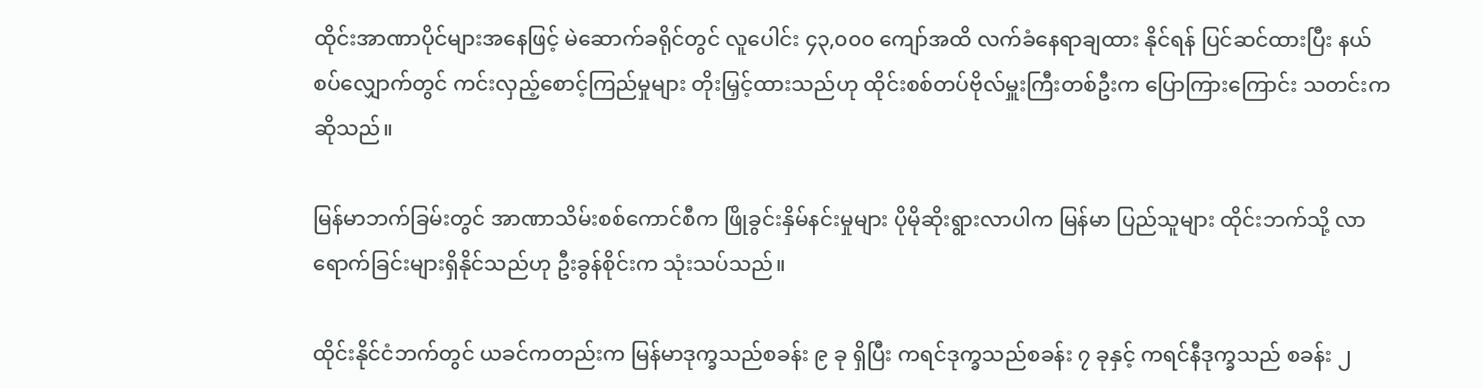ထိုင်းအာဏာပိုင်များအနေဖြင့် မဲဆောက်ခရိုင်တွင် လူပေါင်း ၄၃,၀၀၀ ကျော်အထိ လက်ခံနေရာချထား နိုင်ရန် ပြင်ဆင်ထားပြီး နယ်စပ်လျှောက်တွင် ကင်းလှည့်စောင့်ကြည်မှုများ တိုးမြှင့်ထားသည်ဟု ထိုင်းစစ်တပ်ဗိုလ်မှူးကြီးတစ်ဦးက ပြောကြားကြောင်း သတင်းက ဆိုသည်။

မြန်မာဘက်ခြမ်းတွင် အာဏာသိမ်းစစ်ကောင်စီက ဖြိုခွင်းနှိမ်နင်းမှုများ ပိုမိုဆိုးရွားလာပါက မြန်မာ ပြည်သူများ ထိုင်းဘက်သို့ လာရောက်ခြင်းများရှိနိုင်သည်ဟု ဦးခွန်စိုင်းက သုံးသပ်သည်။

ထိုင်းနိုင်ငံဘက်တွင် ယခင်ကတည်းက မြန်မာဒုက္ခသည်စခန်း ၉ ခု ရှိပြီး ကရင်ဒုက္ခသည်စခန်း ၇ ခုနှင့် ကရင်နီဒုက္ခသည် စခန်း ၂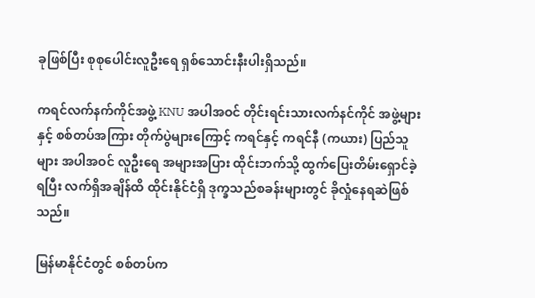ခုဖြစ်ပြီး စုစုပေါင်းလူဦးရေ ရှစ်သောင်းနီးပါးရှိသည်။

ကရင်လက်နက်ကိုင်အဖွဲ့ KNU အပါအဝင် တိုင်းရင်းသားလက်နင်ကိုင် အဖွဲ့များနှင့် စစ်တပ်အကြား တိုက်ပွဲများကြောင့် ကရင်နှင့် ကရင်နီ (ကယား) ပြည်သူများ အပါအဝင် လူဦးရေ အများအပြား ထိုင်းဘက်သို့ ထွက်ပြေးတိမ်းရှောင်ခဲ့ရပြီး လက်ရှိအချိန်ထိ ထိုင်းနိုင်ငံရှိ ဒုက္ခသည်စခန်းများတွင် ခိုလှုံနေရဆဲဖြစ်သည်။

မြန်မာနိုင်ငံတွင် စစ်တပ်က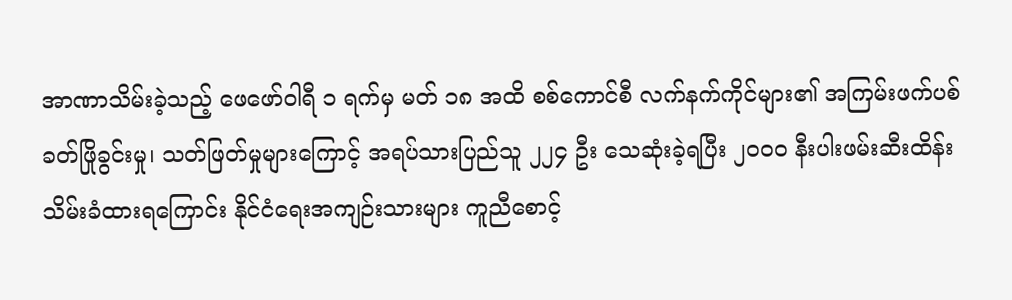အာဏာသိမ်းခဲ့သည့် ဖေဖော်ဝါရီ ၁ ရက်မှ မတ် ၁၈ အထိ စစ်ကောင်စီ လက်နက်ကိုင်များ၏ အကြမ်းဖက်ပစ်ခတ်ဖြိုခွင်းမှု၊ သတ်ဖြတ်မှုများကြောင့် အရပ်သားပြည်သူ ၂၂၄ ဦး သေဆုံးခဲ့ရပြီး ၂၀၀၀ နီးပါးဖမ်းဆီးထိန်းသိမ်းခံထားရကြောင်း နိုင်ငံရေးအကျဉ်းသားများ ကူညီစောင့်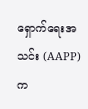ရှောက်ရေးအသင်း (AAPP) က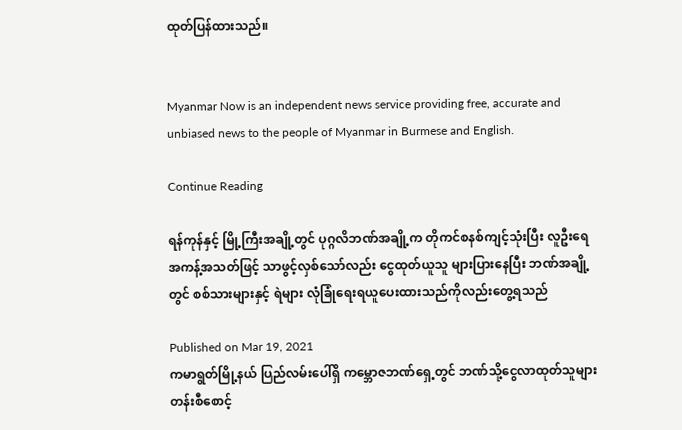ထုတ်ပြန်ထားသည်။


Myanmar Now is an independent news service providing free, accurate and unbiased news to the people of Myanmar in Burmese and English.

Continue Reading

ရန်ကုန်နှင့် မြို့ကြီးအချို့တွင် ပုဂ္ဂလိဘဏ်အချို့က တိုကင်စနစ်ကျင့်သုံးပြီး လူဦးရေအကန့်အသတ်ဖြင့် သာဖွင့်လှစ်သော်လည်း ငွေထုတ်ယူသူ များပြားနေပြီး ဘဏ်အချို့တွင် စစ်သားများနှင့် ရဲများ လုံခြုံရေးရယူပေးထားသည်ကိုလည်းတွေ့ရသည်

Published on Mar 19, 2021
ကမာရွတ်မြို့နယ် ပြည်လမ်းပေါ်ရှိ ကမ္ဘောဇဘဏ်ရှေ့တွင် ဘဏ်သို့ငွေလာထုတ်သူများ တန်းစီစောင့်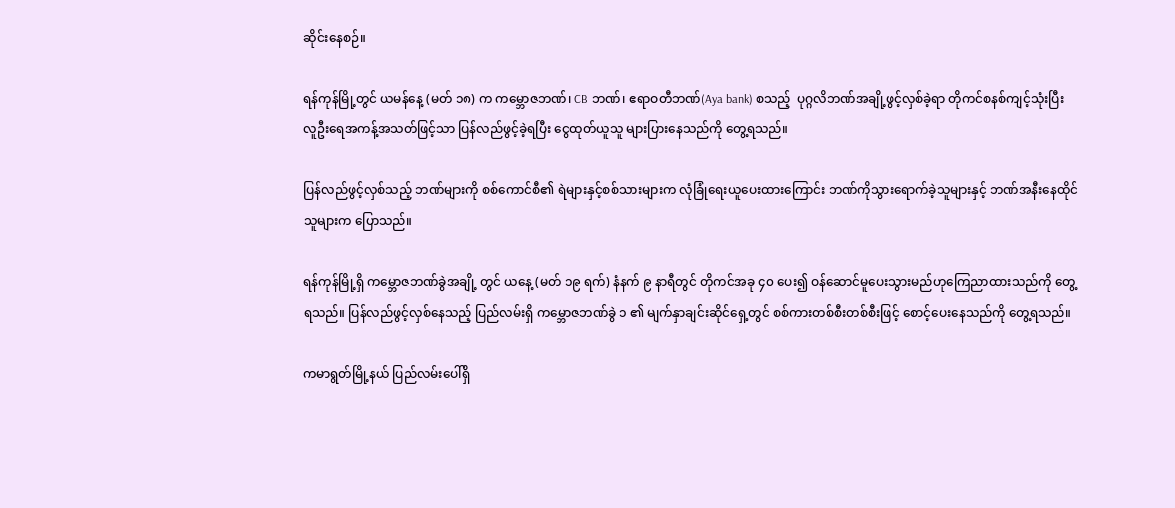ဆိုင်းနေစဉ်။

ရန်ကုန်မြို့တွင် ယမန်နေ့ (မတ် ၁၈) က ကမ္ဘောဇဘဏ်၊ CB ဘဏ်၊ ဧရာဝတီဘဏ်(Aya bank) စသည့်  ပုဂ္ဂလိဘဏ်အချို့ဖွင့်လှစ်ခဲ့ရာ တိုကင်စနစ်ကျင့်သုံးပြီး လူဦးရေအကန့်အသတ်ဖြင့်သာ ပြန်လည်ဖွင့်ခဲ့ရပြီး ငွေထုတ်ယူသူ များပြားနေသည်ကို တွေ့ရသည်။

ပြန်လည်ဖွင့်လှစ်သည့် ဘဏ်များကို စစ်ကောင်စီ၏ ရဲများနှင့်စစ်သားများက လုံခြုံရေးယူပေးထားကြောင်း ဘဏ်ကိုသွားရောက်ခဲ့သူများနှင့် ဘဏ်အနီးနေထိုင်သူများက ပြောသည်။

ရန်ကုန်မြို့ရှိ ကမ္ဘောဇဘဏ်ခွဲအချို့ တွင် ယနေ့ (မတ် ၁၉ ရက်) နံနက် ၉ နာရီတွင် တိုကင်အခု ၄၀ ပေး၍ ဝန်ဆောင်မူပေးသွားမည်ဟုကြေညာထားသည်ကို တွေ့ရသည်။ ပြန်လည်ဖွင့်လှစ်နေသည့် ပြည်လမ်းရှိ ကမ္ဘောဇဘဏ်ခွဲ ၁ ၏ မျက်နှာချင်းဆိုင်ရှေ့တွင် စစ်ကားတစ်စီးတစ်စီးဖြင့် စောင့်ပေးနေသည်ကို တွေ့ရသည်။

ကမာရွတ်မြို့နယ် ပြည်လမ်းပေါ်ရှိ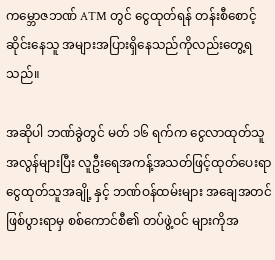ကမ္ဘောဇဘဏ် ATM တွင် ငွေထုတ်ရန် တန်းစီစောင့်ဆိုင်းနေသူ အများအပြားရှိနေသည်ကိုလည်းတွေ့ရသည်။

အဆိုပါ ဘဏ်ခွဲတွင် မတ် ၁၆ ရက်က ငွေလာထုတ်သူအလွန်များပြီး လူဦးရေအကန့်အသတ်ဖြင့်ထုတ်ပေးရာ ငွေထုတ်သူအချို့ နှင့် ဘဏ်ဝန်ထမ်းများ အချေအတင်ဖြစ်ပွားရာမှ စစ်ကောင်စီ၏ တပ်ဖွဲ့ဝင် များကိုအ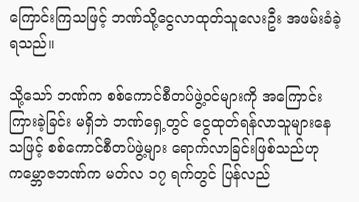ကြောင်းကြသဖြင့် ဘဏ်သို့ငွေလာထုတ်သူလေးဦး အဖမ်းခံခဲ့ရသည်။

သို့သော် ဘဏ်က စစ်ကောင်စီတပ်ဖွဲ့ဝင်များကို အကြောင်းကြားခဲ့ခြင်း မရှိဘဲ ဘဏ်ရှေ့တွင် ငွေထုတ်ရန်လာသူများနေသဖြင့် စစ်ကောင်စီတပ်ဖွဲ့များ ရောက်လာခြင်းဖြစ်သည်ဟု ကမ္ဘောဇဘဏ်က မတ်လ ၁၇ ရက်တွင် ပြန်လည်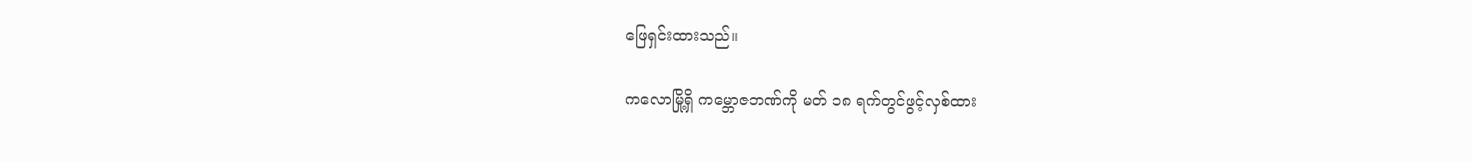ဖြေရှင်းထားသည်။

ကလောမြို့ရှိ ကမ္ဘောဇဘဏ်ကို မတ် ၁၈ ရက်တွင်ဖွင့်လှစ်ထား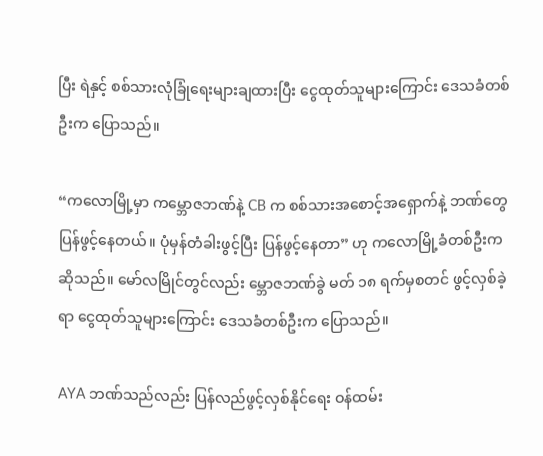ပြီး ရဲနှင့် စစ်သားလုံခြုံရေးများချထားပြီး ငွေထုတ်သူများကြောင်း ဒေသခံတစ်ဦးက ပြောသည်။

“ကလောမြို့မှာ ကမ္ဘောဇဘဏ်နဲ့ CB က စစ်သားအစောင့်အရှောက်နဲ့ ဘဏ်တွေ ပြန်ဖွင့်နေတယ်။ ပုံမှန်တံခါးဖွင့်ပြီး ပြန်ဖွင့်နေတာ” ဟု ကလောမြို့ခံတစ်ဦးက ဆိုသည်။ မော်လမြိုင်တွင်လည်း မ္ဘောဇဘဏ်ခွဲ မတ် ၁၈ ရက်မှစတင် ဖွင့်လှစ်ခဲ့ရာ ငွေထုတ်သူများကြောင်း ဒေသခံတစ်ဦးက ပြောသည်။

AYA ဘဏ်သည်လည်း ပြန်လည်ဖွင့်လှစ်နိုင်ရေး ဝန်ထမ်း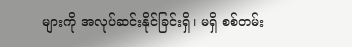များကို အလုပ်ဆင်းနိုင်ခြင်းရှိ၊ မရှိ စစ်တမ်း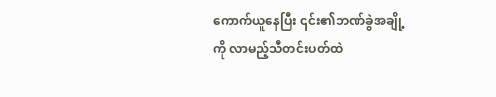ကောက်ယူနေပြီး ၎င်း၏ဘဏ်ခွဲအချို့ကို လာမည့်သီတင်းပတ်ထဲ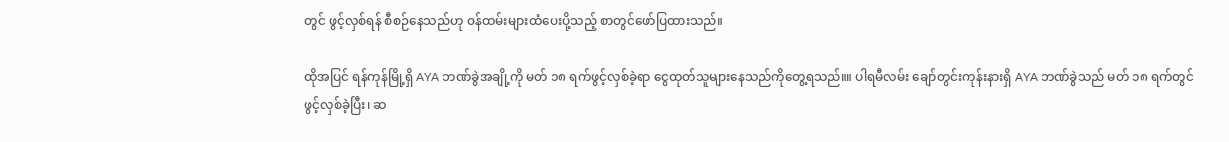တွင် ဖွင့်လှစ်ရန် စီစဉ်နေသည်ဟု ဝန်ထမ်းများထံပေးပို့သည့် စာတွင်ဖော်ပြထားသည်။

ထိုအပြင် ရန်ကုန်မြို့ရှိ AYA ဘဏ်ခွဲအချို့ကို မတ် ၁၈ ရက်ဖွင့်လှစ်ခဲ့ရာ ငွေထုတ်သူများနေသည်ကိုတွေ့ရသည်။။ ပါရမီလမ်း ချော်တွင်းကုန်းနားရှိ AYA ဘဏ်ခွဲသည် မတ် ၁၈ ရက်တွင် ဖွင့်လှစ်ခဲ့ပြီး၊ ဆ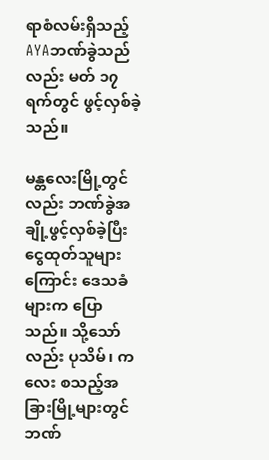ရာစံလမ်းရှိသည့် AYAဘဏ်ခွဲသည်လည်း မတ် ၁၇ ရက်တွင် ဖွင့်လှစ်ခဲ့သည်။

မန္တလေးမြို့တွင်လည်း ဘဏ်ခွဲအချို့ဖွင့်လှစ်ခဲ့ပြီး ငွေထုတ်သူများကြောင်း ဒေသခံများက ပြောသည်။ သို့သော်လည်း ပုသိမ်၊ ကလေး စသည့်အခြားမြို့များတွင် ဘဏ်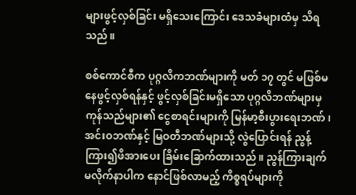များဖွင့်လှစ်ခြင်း မရှိသေးကြောင်း ဒေသခံများထံမှ သိရသည်။

စစ်ကောင်စီက ပုဂ္ဂလိကဘဏ်များကို မတ် ၁၇ တွင် မဖြစ်မနေဖွင့်လှစ်ရန်နှင့် ဖွင့်လှစ်ခြင်းမရှိသော ပုဂ္ဂလိဘဏ်များမှ ကုန်သည်များ၏ ငွေစာရင်းများကို မြန်မာ့စီးပွားရေးဘဏ်၊ အင်းဝဘဏ်နှင့် မြဝတီဘဏ်များသို့ လွဲပြောင်းရန် ညွန့်ကြား၍ဖိအားပေး ခြိမ်းခြောက်ထားသည်။ ညွန်ကြားချက် မလိုက်နာပါက နောင်ဖြစ်လာမည့် ကိစ္စရပ်များကို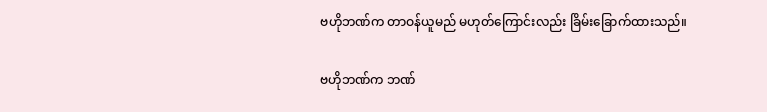ဗဟိုဘဏ်က တာဝန်ယူမည် မဟုတ်ကြောင်းလည်း ခြိမ်းခြောက်ထားသည်။

ဗဟိုဘဏ်က ဘဏ်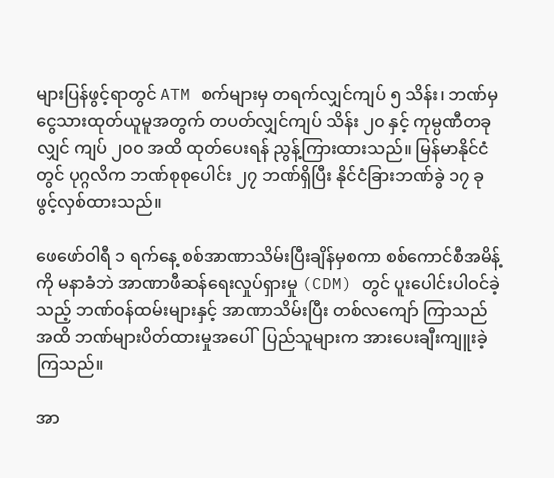များပြန်ဖွင့်ရာတွင် ATM စက်များမှ တရက်လျှင်ကျပ် ၅ သိန်း၊ ဘဏ်မှ ငွေသားထုတ်ယူမူအတွက် တပတ်လျှင်ကျပ် သိန်း ၂၀ နှင့် ကုမ္ပဏီတခုလျှင် ကျပ် ၂၀၀ အထိ ထုတ်ပေးရန် ညွန့်ကြားထားသည်။ မြန်မာနိုင်ငံတွင် ပုဂ္ဂလိက ဘဏ်စုစုပေါင်း ၂၇ ဘဏ်ရှိပြီး နိုင်ငံခြားဘဏ်ခွဲ ၁၇ ခုဖွင့်လှစ်ထားသည်။

ဖေဖော်ဝါရီ ၁ ရက်နေ့ စစ်အာဏာသိမ်းပြီးချိန်မှစကာ စစ်ကောင်စီအမိန့်ကို မနာခံဘဲ အာဏာဖီဆန်ရေးလှုပ်ရှားမှု (CDM) တွင် ပူးပေါင်းပါဝင်ခဲ့သည့် ဘဏ်ဝန်ထမ်းများနှင့် အာဏာသိမ်းပြီး တစ်လကျော် ကြာသည်အထိ ဘဏ်များပိတ်ထားမှုအပေါ်  ပြည်သူများက အားပေးချီးကျူးခဲ့ကြသည်။

အာ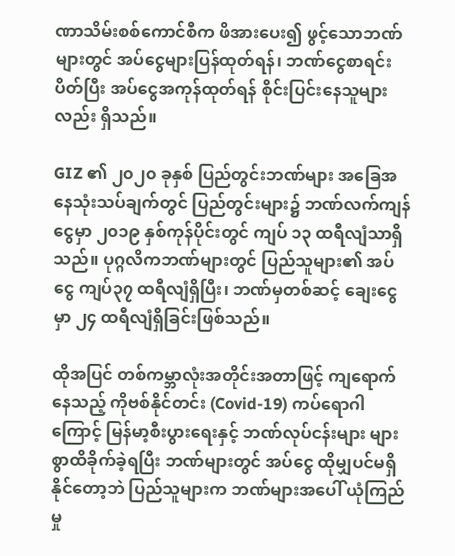ဏာသိမ်းစစ်ကောင်စီက ဖိအားပေး၍ ဖွင့်သောဘဏ်များတွင် အပ်ငွေများပြန်ထုတ်ရန်၊ ဘဏ်ငွေစာရင်းပိတ်ပြီး အပ်ငွေအကုန်ထုတ်ရန် စိုင်းပြင်းနေသူများလည်း ရှိသည်။

GIZ ၏ ၂၀၂၀ ခုနှစ် ပြည်တွင်းဘဏ်များ အခြေအနေသုံးသပ်ချက်တွင် ပြည်တွင်းများ၌ ဘဏ်လက်ကျန်ငွေမှာ ၂၀၁၉ နှစ်ကုန်ပိုင်းတွင် ကျပ် ၁၃ ထရီလျံသာရှိသည်။ ပုဂ္ဂလိကဘဏ်များတွင် ပြည်သူများ၏ အပ်ငွေ ကျပ်၃၇ ထရီလျံရှိပြီး၊ ဘဏ်မှတစ်ဆင့် ချေးငွေမှာ ၂၄ ထရီလျံရှိခြင်းဖြစ်သည်။

ထိုအပြင် တစ်ကမ္ဘာလုံးအတိုင်းအတာဖြင့် ကျရောက်နေသည့် ကိုဗစ်နိုင်တင်း (Covid-19) ကပ်ရောဂါကြောင့် မြန်မာ့စီးပွားရေးနှင့် ဘဏ်လုပ်ငန်းများ များစွာထိခိုက်ခဲ့ရပြီး ဘဏ်များတွင် အပ်ငွေ ထိုမျှပင်မရှိနိုင်တော့ဘဲ ပြည်သူများက ဘဏ်များအပေါ် ယုံကြည်မှု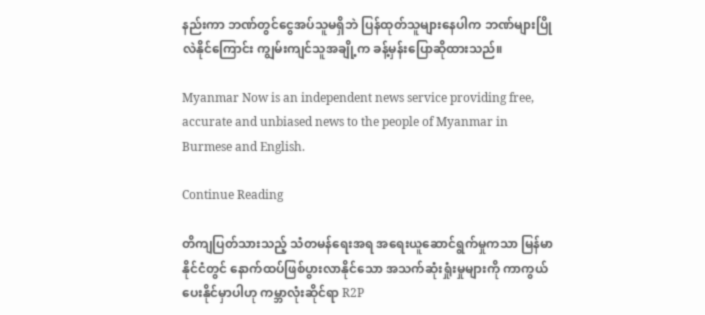နည်းကာ ဘဏ်တွင်ငွေအပ်သူမရှိဘဲ ပြန်ထုတ်သူများနေပါက ဘဏ်များပြိုလဲနိုင်ကြောင်း ကျွမ်းကျင်သူအချို့က ခန့်မှန်းပြောဆိုထားသည်။

Myanmar Now is an independent news service providing free, accurate and unbiased news to the people of Myanmar in Burmese and English.

Continue Reading

တိကျပြတ်သားသည့် သံတမန်ရေးအရ အရေးယူဆောင်ရွက်မှုကသာ မြန်မာနိုင်ငံတွင် နောက်ထပ်ဖြစ်ပွားလာနိုင်သော အသက်ဆုံးရှုံးမှုများကို ကာကွယ်ပေးနိုင်မှာပါဟု ကမ္ဘာလုံးဆိုင်ရာ R2P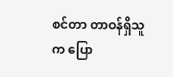စင်တာ တာဝန်ရှိသူက ပြော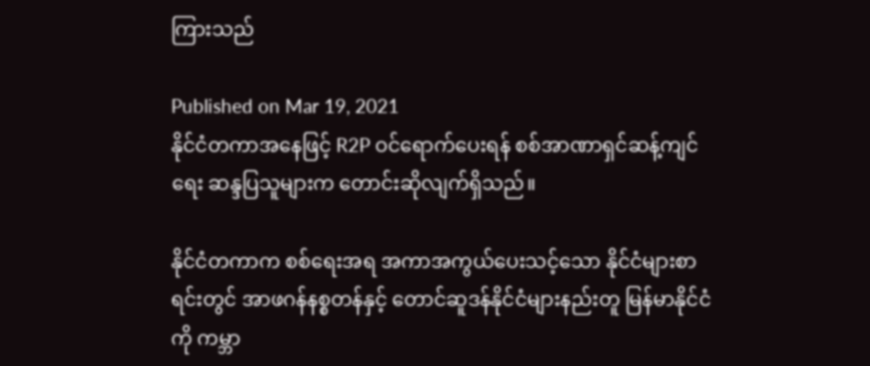ကြားသည်

Published on Mar 19, 2021
နိုင်ငံတကာအနေဖြင့် R2P ဝင်ရောက်ပေးရန် စစ်အာဏာရှင်ဆန့်ကျင်ရေး ဆန္ဒပြသူများက တောင်းဆိုလျက်ရှိသည်။

နိုင်ငံတကာက စစ်ရေးအရ အကာအကွယ်ပေးသင့်သော နိုင်ငံများစာရင်းတွင် အာဖဂန်နစ္စတန်နှင့် တောင်ဆူဒန်နိုင်ငံများနည်းတူ မြန်မာနိုင်ငံကို ကမ္ဘာ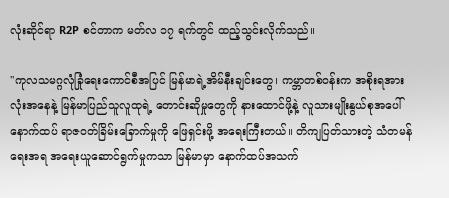လုံးဆိုင်ရာ R2P စင်တာက မတ်လ ၁၇ ရက်တွင် ထည့်သွင်းလိုက်သည်။

''ကုလသမဂ္ဂလုံခြုံရေးကောင်စီအပြင် မြန်မာရဲ့အိမ်နီးချင်းတွေ၊ ကမ္ဘာတစ်ဝန်းက အစိုးရအားလုံးအနေနဲ့ မြန်မာပြည်သူလူထုရဲ့ တောင်းဆိုမှုတွေကို နားထောင်ဖို့နဲ့ လူသားမျိုးနွယ်စုအပေါ် နောက်ထပ် ရာဇဝတ်ခြိမ်းခြောက်မှုကို ဖြေရှင်းဖို့ အရေးကြီးတယ်။ တိကျပြတ်သားတဲ့ သံတမန်ရေးအရ အရေးယူဆောင်ရွက်မှုကသာ မြန်မာမှာ နောက်ထပ်အသက်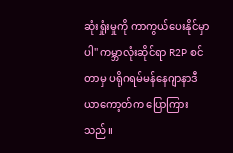ဆုံးရှုံးမှုကို ကာကွယ်ပေးနိုင်မှာပါ'' ကမ္ဘာလုံးဆိုင်ရာ R2P စင်တာမှ ပရိုဂရမ်မန်နေဂျာနာဒီယာကော့တ်က ပြောကြားသည်။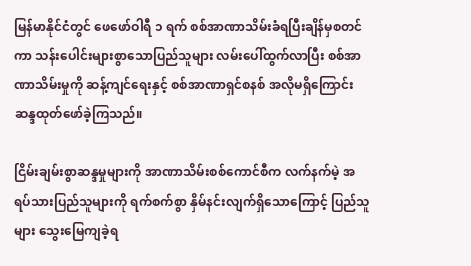မြန်မာနိုင်ငံတွင် ဖေဖော်ဝါရီ ၁ ရက် စစ်အာဏာသိမ်းခံရပြီးချိန်မှစတင်ကာ သန်းပေါင်းများစွာသောပြည်သူများ လမ်းပေါ်ထွက်လာပြီး စစ်အာဏာသိမ်းမှုကို ဆန့်ကျင်ရေးနှင့် စစ်အာဏာရှင်စနစ် အလိုမရှိကြောင်း ဆန္ဒထုတ်ဖော်ခဲ့ကြသည်။

ငြိမ်းချမ်းစွာဆန္ဒမှုများကို အာဏာသိမ်းစစ်ကောင်စီက လက်နက်မဲ့ အရပ်သားပြည်သူများကို ရက်စက်စွာ နှိမ်နင်းလျက်ရှိသောကြောင့် ပြည်သူများ သွေးမြေကျခဲ့ရ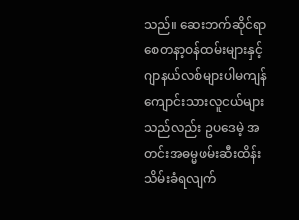သည်။ ဆေးဘက်ဆိုင်ရာ စေတနာ့ဝန်ထမ်းများနှင့် ဂျာနယ်လစ်များပါမကျန် ကျောင်းသားလူငယ်များသည်လည်း ဥပဒေမဲ့ အတင်းအဓမ္မဖမ်းဆီးထိန်းသိမ်းခံရလျက်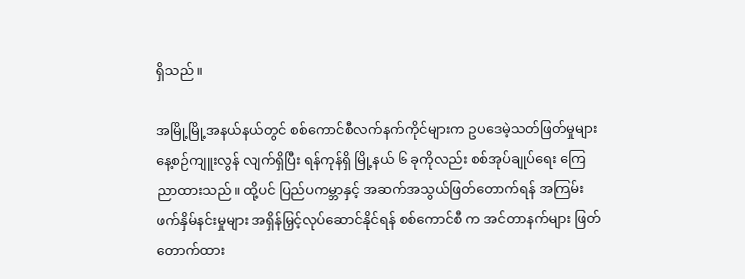ရှိသည်။

အမြို့မြို့အနယ်နယ်တွင် စစ်ကောင်စီလက်နက်ကိုင်များက ဥပဒေမဲ့သတ်ဖြတ်မှုများ နေ့စဉ်ကျူးလွန် လျက်ရှိပြီး ရန်ကုန်ရှိ မြို့နယ် ၆ ခုကိုလည်း စစ်အုပ်ချုပ်ရေး ကြေညာထားသည်။ ထို့ပင် ပြည်ပကမ္ဘာနှင့် အဆက်အသွယ်ဖြတ်တောက်ရန် အကြမ်းဖက်နှိမ်နင်းမှုများ အရှိန်မြှင့်လုပ်ဆောင်နိုင်ရန် စစ်ကောင်စီ က အင်တာနက်များ ဖြတ်တောက်ထား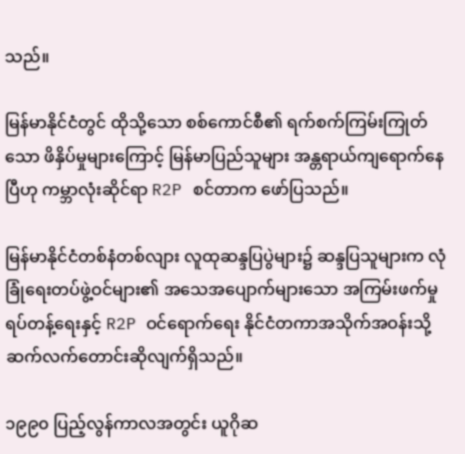သည်။

မြန်မာနိုင်ငံတွင် ထိုသို့သော စစ်ကောင်စီ၏ ရက်စက်ကြမ်းကြုတ်သော ဖိနှိပ်မှုများကြောင့် မြန်မာပြည်သူများ အန္တရာယ်ကျရောက်နေပြီဟု ကမ္ဘာလုံးဆိုင်ရာ R2P စင်တာက ဖော်ပြသည်။

မြန်မာနိုင်ငံတစ်နံတစ်လျား လူထုဆန္ဒပြပွဲများ၌ ဆန္ဒပြသူများက လုံခြုံရေးတပ်ဖွဲ့ဝင်များ၏ အသေအပျောက်များသော အကြမ်းဖက်မှုရပ်တန့်ရေးနှင့် R2P ဝင်ရောက်ရေး နိုင်ငံတကာအသိုက်အဝန်းသို့ ဆက်လက်တောင်းဆိုလျက်ရှိသည်။

၁၉၉၀ ပြည့်လွန်ကာလအတွင်း ယူဂိုဆ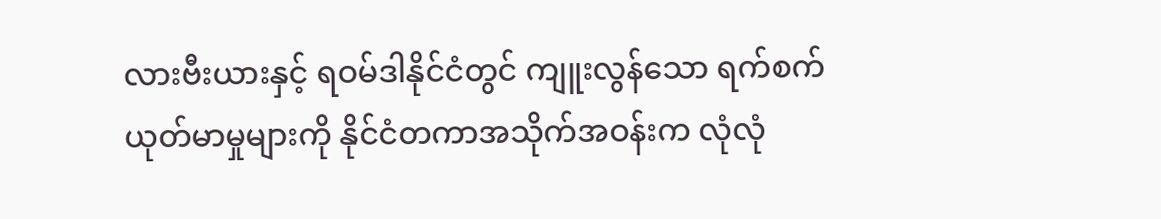လားဗီးယားနှင့် ရဝမ်ဒါနိုင်ငံတွင် ကျူးလွန်သော ရက်စက် ယုတ်မာမှုများကို နိုင်ငံတကာအသိုက်အဝန်းက လုံလုံ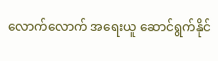လောက်လောက် အရေးယူ ဆောင်ရွက်နိုင်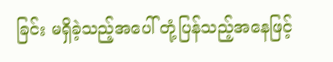ခြင်း မရှိခဲ့သည့်အပေါ် တုံ့ပြန်သည့်အနေဖြင့်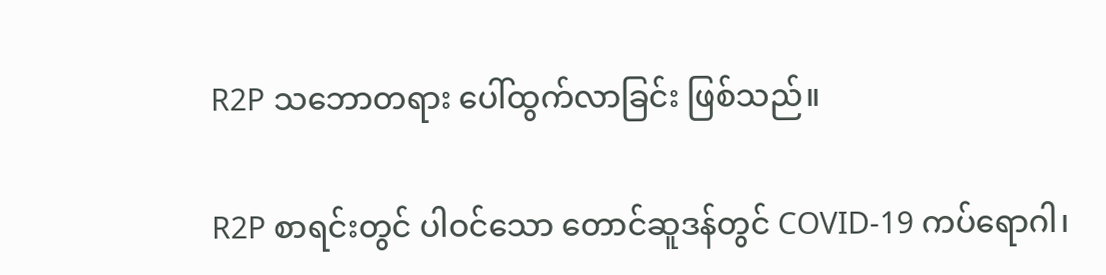R2P သဘောတရား ပေါ်ထွက်လာခြင်း ဖြစ်သည်။

R2P စာရင်းတွင် ပါဝင်သော တောင်ဆူဒန်တွင် COVID-19 ကပ်ရောဂါ၊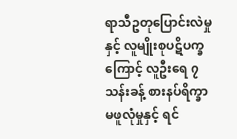ရာသီဥတုပြောင်းလဲမှုနှင့် လူမျိုးစုပဋိပက္ခကြောင့် လူဦးရေ ၇ သန်းခန့် စားနပ်ရိက္ခာမဖူလုံမှုနှင့် ရင်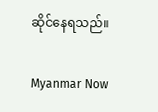ဆိုင်နေရသည်။

Myanmar Now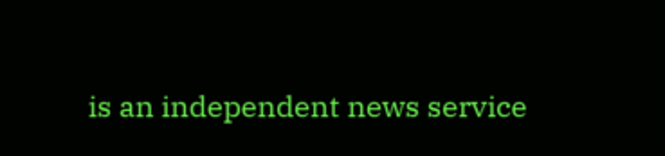is an independent news service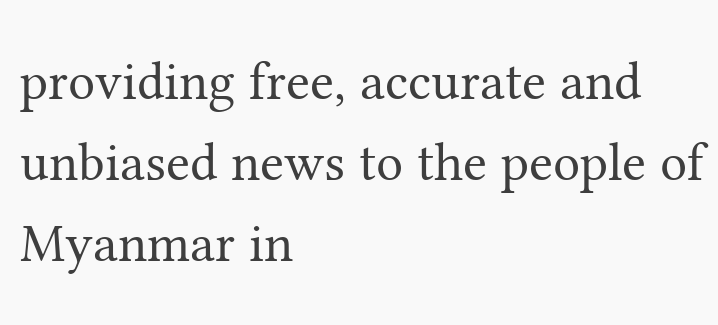providing free, accurate and unbiased news to the people of Myanmar in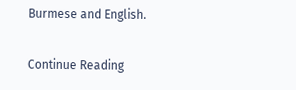Burmese and English.

Continue Reading